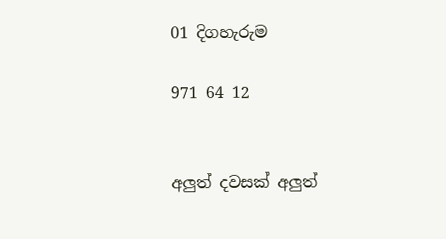01 දිගහැරුම

971 64 12


අලුත් දවසක් අලුත්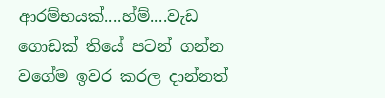ආරම්භයක්....හ්ම්....වැඩ ගොඩක් තියේ පටන් ගන්න වගේම ඉවර කරල දාන්නත්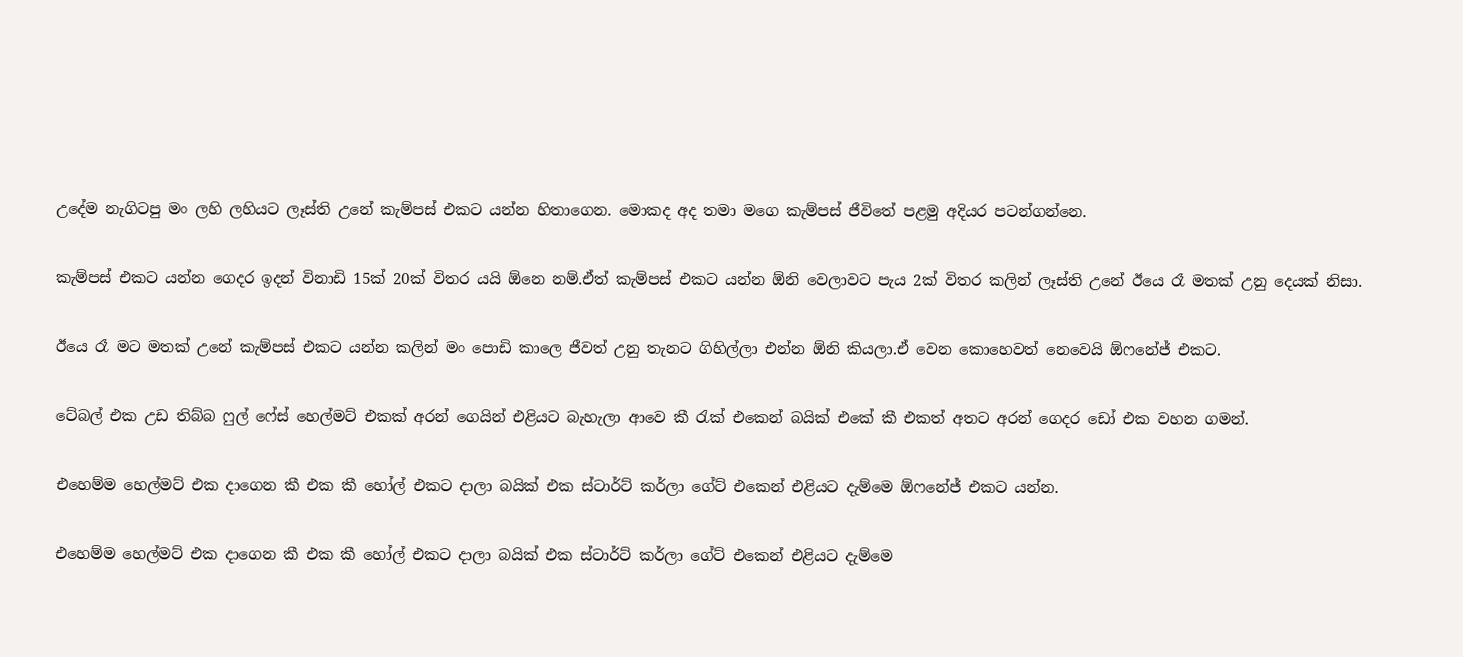උදේම නැගිටපු මං ලහි ලහියට ලෑස්ති උනේ කැම්පස් එකට ‍යන්න හිතාගෙන. මොකද අද තමා මගෙ කැම්පස් ජීවිතේ පළමු අදියර පටන්ගන්නෙ.

කැම්පස් එකට යන්න ගෙදර ඉදන් විනාඩි 15ක් 20ක් විතර යයි ඕනෙ නම්.ඒත් කැම්පස් එකට යන්න ඕනි වෙලාවට පැය 2ක් විතර කලින් ලෑස්ති උනේ ඊයෙ රෑ මතක් උනු දෙයක් නිසා.

ඊයෙ රෑ මට මතක් උනේ කැම්පස් එකට යන්න කලින් මං පොඩි කාලෙ ජීවත් උනු තැනට ගිහිල්ලා එන්න ඕනි කියලා.ඒ වෙන කොහෙවත් නෙවෙයි ඕෆනේජ් එකට.

ටේබල් එක උඩ තිබ්බ ෆුල් ෆේස් හෙල්මට් එකක් අරන් ගෙයින් එළියට බැහැලා ආවෙ කී රැක් එකෙන් බයික් එකේ කී එකත් අතට අරන් ගෙදර ඩෝ එක වහන ගමන්.

එහෙම්ම හෙල්මට් එක දාගෙන කී එක කී හෝල් එකට දාලා බයික් එක ස්ටාර්ට් කර්ලා ගේට් එකෙන් එළියට දැම්මෙ ඕෆනේජ් එකට යන්න.

එහෙම්ම හෙල්මට් එක දාගෙන කී එක කී හෝල් එකට දාලා බයික් එක ස්ටාර්ට් කර්ලා ගේට් එකෙන් එළියට දැම්මෙ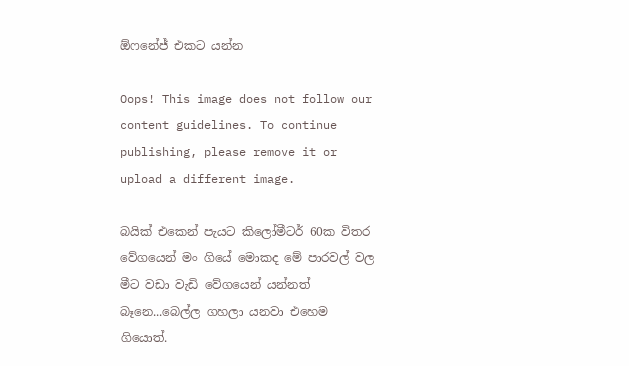ඕෆනේජ් එකට යන්න

Oops! This image does not follow our content guidelines. To continue publishing, please remove it or upload a different image.

බයික් එකෙන් පැයට කිලෝමීටර් 60ක විතර වේගයෙන් මං ගියේ මොකද මේ පාරවල් වල මීට වඩා වැඩි වේගයෙන් යන්නත් බෑනෙ...බෙල්ල ගහලා යනවා එහෙම ගියොත්.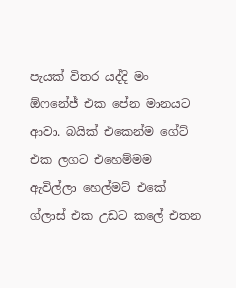පැයක් විතර යද්දි මං ඕෆනේජ් එක පේන මානයට ආවා. බයික් එකෙන්ම ගේට් එක ලගට එහෙම්මම ඇවිල්ලා හෙල්මට් එකේ ග්ලාස් එක උඩට කලේ එතන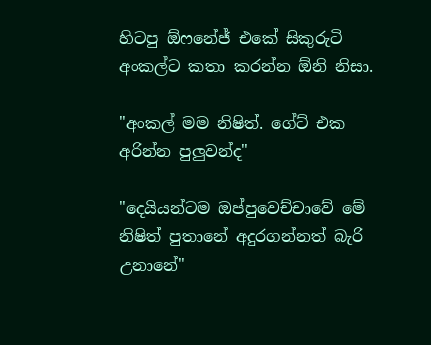හිටපු ඕෆනේජ් එකේ සිකුරුටි අංකල්ට කතා කරන්න ඕනි නිසා.

"අංකල් මම නිෂිත්. ගේට් එක අරින්න පුලුවන්ද"

"දෙයියන්ටම ඔප්පුවෙච්චාවේ මේ නිෂිත් පුතානේ අදුරගන්නත් බැරි උනානේ"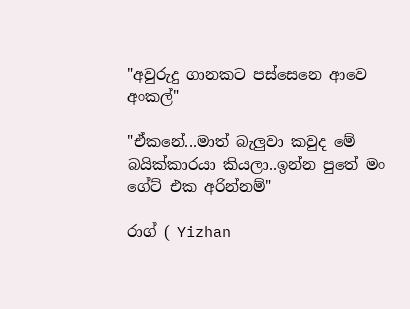"අවුරුදු ගානකට පස්සෙනෙ ආවෙ අංකල්"

"ඒකනේ...මාත් බැලුවා කවුද මේ බයික්කාරයා කියලා..ඉන්න පුතේ මං ගේට් එක අරින්නම්"

රාග් ( Yizhan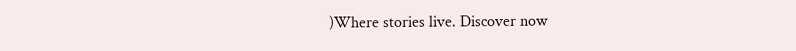)Where stories live. Discover now